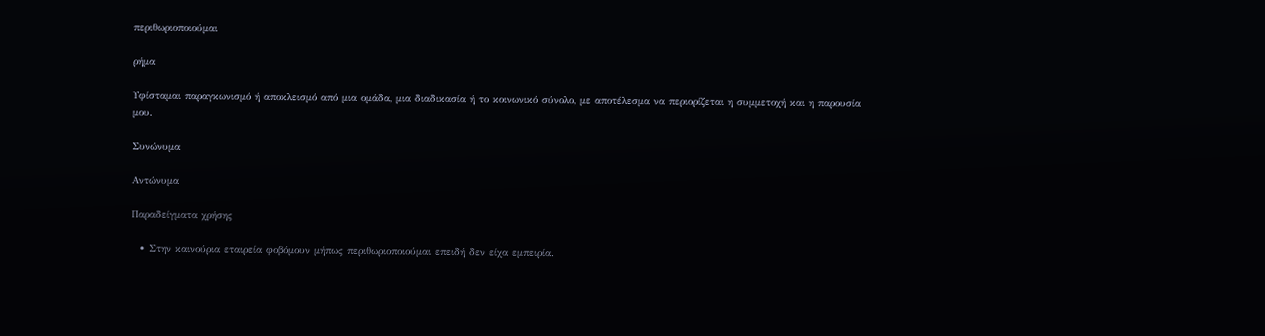περιθωριοποιούμαι

ρήμα

Υφίσταμαι παραγκωνισμό ή αποκλεισμό από μια ομάδα, μια διαδικασία ή το κοινωνικό σύνολο, με αποτέλεσμα να περιορίζεται η συμμετοχή και η παρουσία μου.

Συνώνυμα

Αντώνυμα

Παραδείγματα χρήσης

  • Στην καινούρια εταιρεία φοβόμουν μήπως περιθωριοποιούμαι επειδή δεν είχα εμπειρία.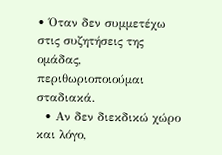• Όταν δεν συμμετέχω στις συζητήσεις της ομάδας, περιθωριοποιούμαι σταδιακά.
  • Αν δεν διεκδικώ χώρο και λόγο,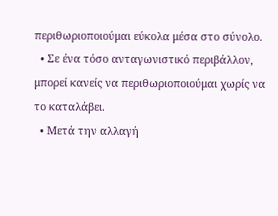περιθωριοποιούμαι εύκολα μέσα στο σύνολο.
  • Σε ένα τόσο ανταγωνιστικό περιβάλλον, μπορεί κανείς να περιθωριοποιούμαι χωρίς να το καταλάβει.
  • Μετά την αλλαγή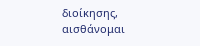διοίκησης, αισθάνομαι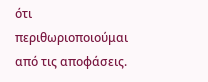ότι περιθωριοποιούμαι από τις αποφάσεις.